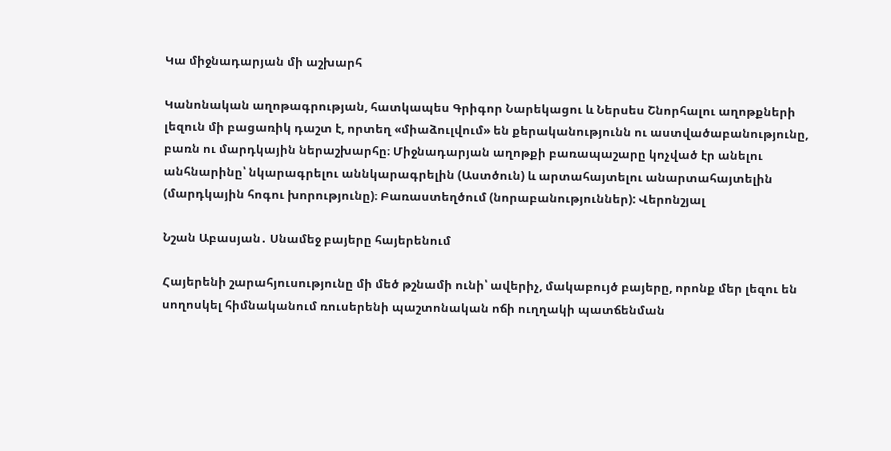Կա միջնադարյան մի աշխարհ

Կանոնական աղոթագրության, հատկապես Գրիգոր Նարեկացու և Ներսես Շնորհալու աղոթքների լեզուն մի բացառիկ դաշտ է, որտեղ «միաձուլվում» են քերականությունն ու աստվածաբանությունը, բառն ու մարդկային ներաշխարհը։ Միջնադարյան աղոթքի բառապաշարը կոչված էր անելու անհնարինը՝ նկարագրելու աննկարագրելին (Աստծուն) և արտահայտելու անարտահայտելին (մարդկային հոգու խորությունը)։ Բառաստեղծում (նորաբանություններ): Վերոնշյալ

Նշան Աբասյան․ Սնամեջ բայերը հայերենում

Հայերենի շարահյուսությունը մի մեծ թշնամի ունի՝ ավերիչ, մակաբույծ բայերը, որոնք մեր լեզու են սողոսկել հիմնականում ռուսերենի պաշտոնական ոճի ուղղակի պատճենման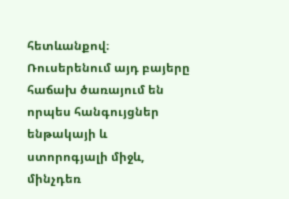հետևանքով։ Ռուսերենում այդ բայերը հաճախ ծառայում են որպես հանգույցներ ենթակայի և ստորոգյալի միջև, մինչդեռ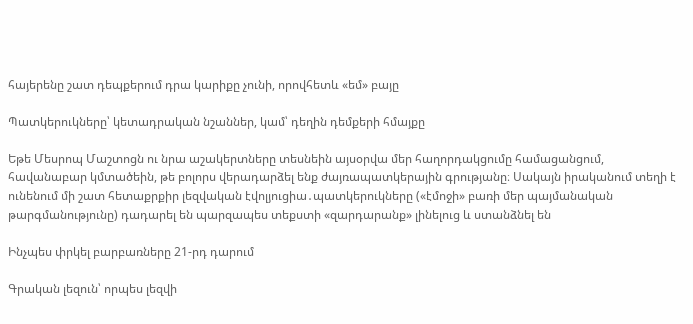հայերենը շատ դեպքերում դրա կարիքը չունի, որովհետև «եմ» բայը

Պատկերուկները՝ կետադրական նշաններ, կամ՝ դեղին դեմքերի հմայքը

Եթե Մեսրոպ Մաշտոցն ու նրա աշակերտները տեսնեին այսօրվա մեր հաղորդակցումը համացանցում, հավանաբար կմտածեին, թե բոլորս վերադարձել ենք ժայռապատկերային գրությանը։ Սակայն իրականում տեղի է ունենում մի շատ հետաքրքիր լեզվական էվոլյուցիա․պատկերուկները («էմոջի» բառի մեր պայմանական թարգմանությունը) դադարել են պարզապես տեքստի «զարդարանք» լինելուց և ստանձնել են

Ինչպես փրկել բարբառները 21-րդ դարում

Գրական լեզուն՝ որպես լեզվի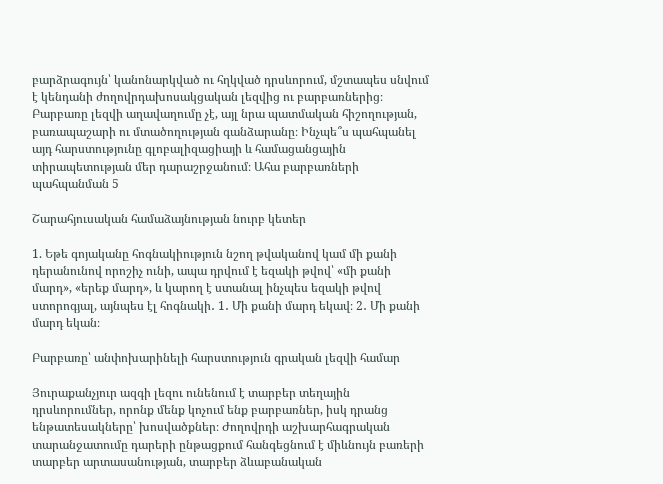բարձրագույն՝ կանոնարկված ու հղկված դրսևորում, մշտապես սնվում է կենդանի ժողովրդախոսակցական լեզվից ու բարբառներից։ Բարբառը լեզվի աղավաղումը չէ, այլ նրա պատմական հիշողության, բառապաշարի ու մտածողության գանձարանը։ Ինչպե՞ս պահպանել այդ հարստությունը գլոբալիզացիայի և համացանցային տիրապետության մեր դարաշրջանում։ Ահա բարբառների պահպանման 5

Շարահյուսական համաձայնության նուրբ կետեր

1. Եթե գոյականը հոգնակիություն նշող թվականով կամ մի քանի դերանունով որոշիչ ունի, ապա դրվում է եզակի թվով՝ «մի քանի մարդ», «երեք մարդ», և կարող է ստանալ ինչպես եզակի թվով ստորոգյալ, այնպես էլ հոգնակի․ 1․ Մի քանի մարդ եկավ։ 2․ Մի քանի մարդ եկան։

Բարբառը՝ անփոխարինելի հարստություն գրական լեզվի համար

Յուրաքանչյուր ազգի լեզու ունենում է տարբեր տեղային դրսևորումներ, որոնք մենք կոչում ենք բարբառներ, իսկ դրանց ենթատեսակները՝ խոսվածքներ։ Ժողովրդի աշխարհագրական տարանջատումը դարերի ընթացքում հանգեցնում է միևնույն բառերի տարբեր արտասանության, տարբեր ձևաբանական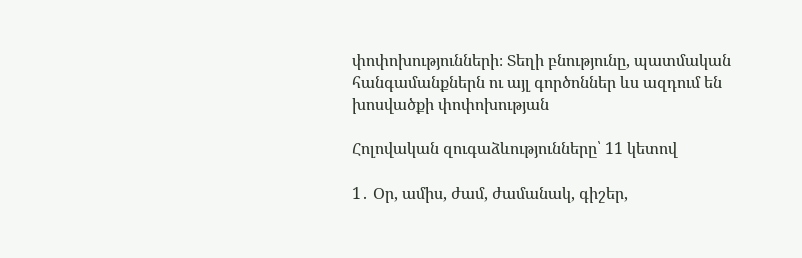փոփոխությունների։ Տեղի բնությունը, պատմական հանգամանքներն ու այլ գործոններ ևս ազդում են խոսվածքի փոփոխության

Հոլովական զուգաձևությունները՝ 11 կետով

1․ Օր, ամիս, ժամ, ժամանակ, գիշեր,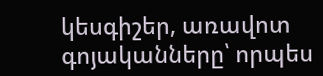կեսգիշեր, առավոտ գոյականները՝ որպես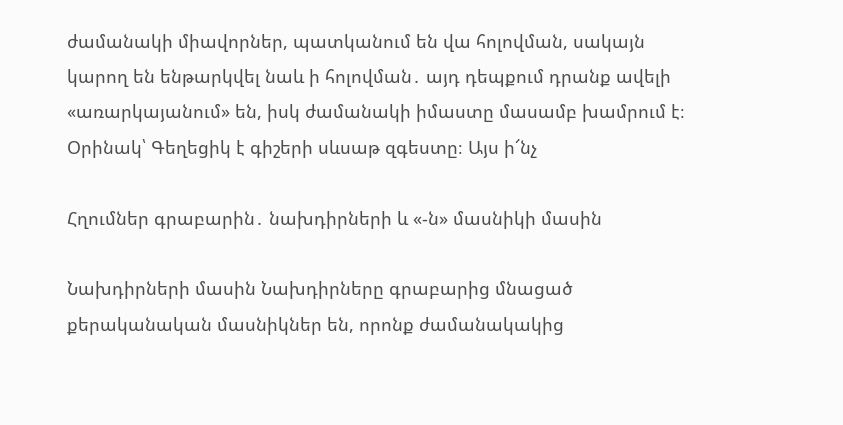ժամանակի միավորներ, պատկանում են վա հոլովման, սակայն կարող են ենթարկվել նաև ի հոլովման․ այդ դեպքում դրանք ավելի «առարկայանում» են, իսկ ժամանակի իմաստը մասամբ խամրում է։ Օրինակ՝ Գեղեցիկ է գիշերի սևսաթ զգեստը։ Այս ի՜նչ

Հղումներ գրաբարին․ նախդիրների և «-ն» մասնիկի մասին

Նախդիրների մասին Նախդիրները գրաբարից մնացած քերականական մասնիկներ են, որոնք ժամանակակից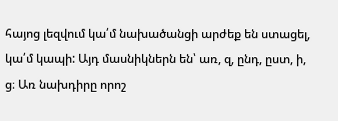հայոց լեզվում կա՛մ նախածանցի արժեք են ստացել, կա՛մ կապի: Այդ մասնիկներն են՝ առ, զ, ընդ, ըստ, ի, ց։ Առ նախդիրը որոշ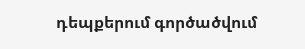դեպքերում գործածվում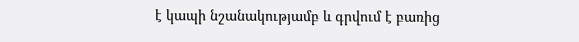է կապի նշանակությամբ և գրվում է բառից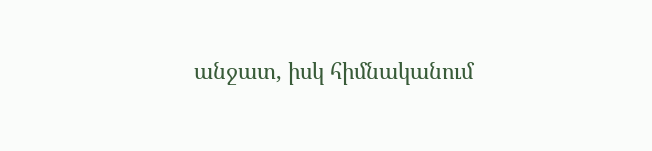անջատ, իսկ հիմնականում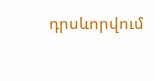դրսևորվում